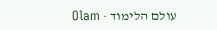עולם הלימוד · Olam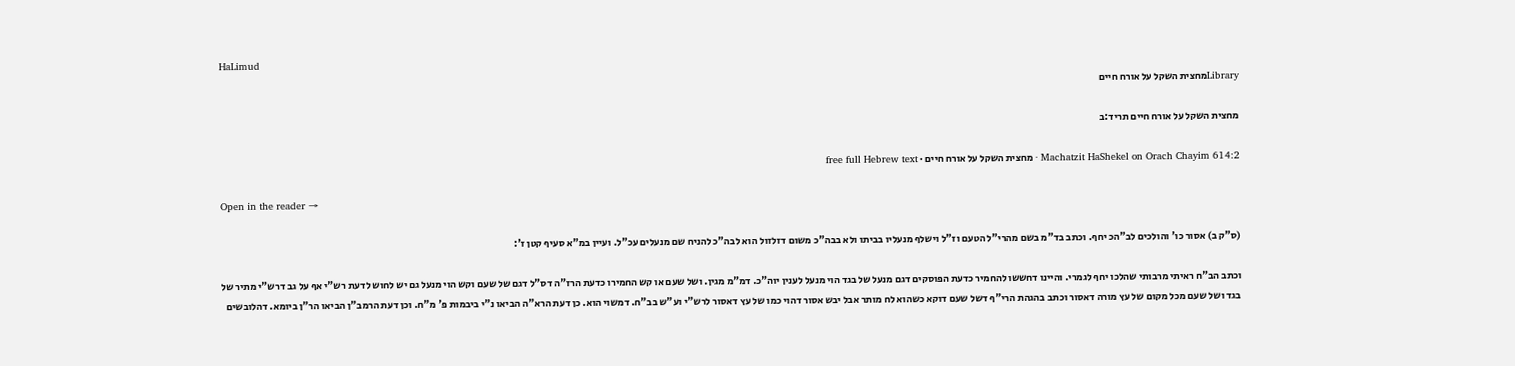HaLimud
Libraryמחצית השקל על אורח חיים

מחצית השקל על אורח חיים תריד:ב

Machatzit HaShekel on Orach Chayim 614:2 · מחצית השקל על אורח חיים · free full Hebrew text

Open in the reader →

(ס"ק ב) אסור כו' והולכים לב"הכ יחף. וכתב בד"מ בשם מהרי"ל הטעם וז"ל וישלף מנעליו בביתו ולא בבה"כ משום דזלזול הוא לבה"כ להניח שם מנעלים עכ"ל. ועיין במ"א סעיף קטן ז':

וכתב הב"ח ראיתי מרבותי שהלכו יחף לגמרי. והיינו דחששו להחמיר כדעת הפוסקים דגם מנעל של בגד הוי מנעל לענין יוה"כ. דמ"מ מגין. ושל שעם או קש החמירו כדעת הרז"ה דס"ל דגם של שעם וקש הוי מנעל גם יש לחוש לדעת רש"י אף על גב דרש"י מתיר של בגד ושל שעם מכל מקום של עץ מורה דאסור וכתב בהגהת הרי"ף דשל שעם דוקא כשהוא לח מותר אבל יבש אסור דהוי כמו של עץ דאסור לרש"י וע"ש בב"ח. דמשוי הוא. כן דעת הרא"ה הביאו נ"י ביבמות פ' מ"ח. וכן דעת הרמב"ן הביאו הר"ן ביומא. דהלובשים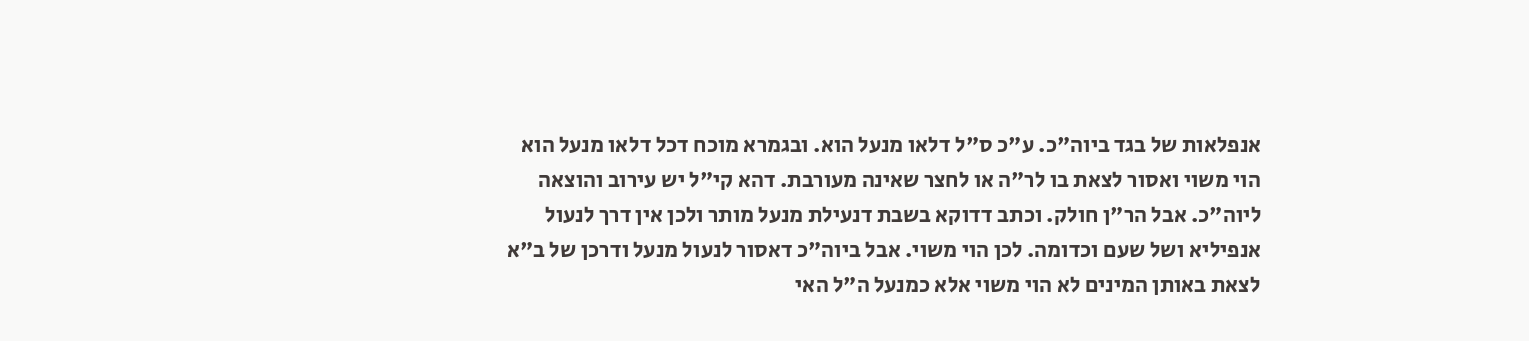אנפלאות של בגד ביוה"כ. ע"כ ס"ל דלאו מנעל הוא. ובגמרא מוכח דכל דלאו מנעל הוא הוי משוי ואסור לצאת בו לר"ה או לחצר שאינה מעורבת. דהא קי"ל יש עירוב והוצאה ליוה"כ. אבל הר"ן חולק. וכתב דדוקא בשבת דנעילת מנעל מותר ולכן אין דרך לנעול אנפיליא ושל שעם וכדומה. לכן הוי משוי. אבל ביוה"כ דאסור לנעול מנעל ודרכן של ב"א לצאת באותן המינים לא הוי משוי אלא כמנעל ה"ל האי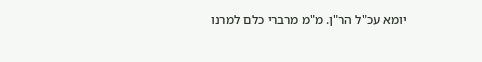יומא עכ"ל הר"ן. מ"מ מרברי כלם למרנו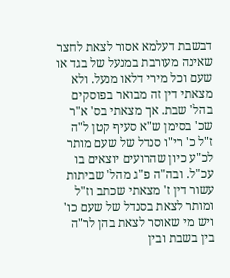דבשבת דעלמא אסור לצאת לחצר שאינה מעורבת במנעל של בגד או שעם וכל מירי דלאו מנעל. ולא מצאתי דין זה מבואר בפוסקים בהל' שבת. אך מצאתי בס' א"ר שכ' בסימן ש"א סעיף קטן ל"ה ז"ל כ' רי"ו סנדל של שעם מותר לכ"ע כיון שהרועים יוצאים בו עכ"ל. ובה"ה פ"ג מהל' שביתות עשור דין ז' מצאתי שכתב וז"ל ומותר לצאת בסנדל של שעם כו' ויש מי שאוסר לצאת בהן לר"ה בין בשבת ובין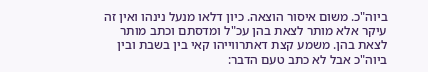ביוה"כ. משום איסור הוצאה. כיון דלאו מנעל נינהו ואין זה עיקר אלא מותר לצאת בהן עכ"ל ומדסתם וכתב מותר לצאת בהן. משמע קצת דאתרווייהו קאי בין בשבת ובין ביוה"כ אבל לא כתב טעם הדבר: